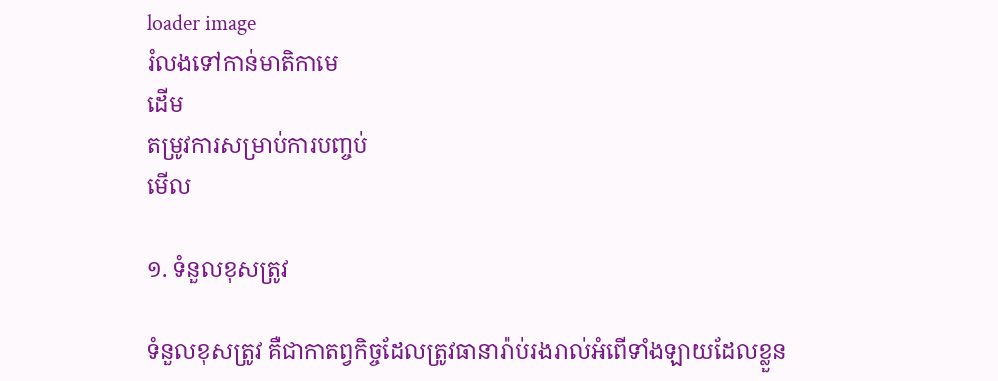loader image
រំលងទៅកាន់មាតិកាមេ
ដើម
តម្រូវការសម្រាប់ការបញ្ចប់
មើល

១. ទំនួលខុសត្រូវ

ទំនួលខុសត្រូវ គឺជាកាតព្វកិច្ចដែលត្រូវធានារ៉ាប់រងរាល់អំពើទាំងឡាយដែលខ្លួន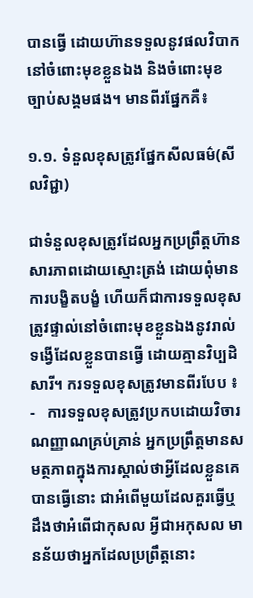បានធ្វើ ដោយហ៊ានទទួលនូវផលវិបាកនៅចំពោះមុខខ្លួនឯង និងចំពោះមុខច្បាប់សង្គមផង។ មានពីរផ្នែកគឺ៖

១.១. ទំនួលខុសត្រូវផ្នែកសីលធម៌(សីលវិជ្ជា)

ជាទំនួលខុសត្រូវដែលអ្នកប្រព្រឹត្តហ៊ានសារភាពដោយស្មោះត្រង់ ដោយពុំមានការបង្ខិតបង្ខំ ហើយក៏ជាការទទួលខុសត្រូវផ្ទាល់នៅចំពោះមុខខ្លួនឯងនូវរាល់ទង្វើដែលខ្លួនបានធ្វើ ដោយគ្មានវិប្បដិសារី។ ករទទួលខុសត្រូវមានពីរបែប ៖
-   ការទទួលខុសត្រូវប្រកបដោយវិចារណញ្ញាណគ្រប់គ្រាន់ អ្នកប្រព្រឹត្តមានសមត្ថភាពក្នុងការស្គាល់ថាអ្វីដែលខ្លួនគេបានធ្វើនោះ ជាអំពើមួយដែលគួរធ្វើឬដឹងថាអំពើជាកុសល អ្វីជាអកុសល មានន័យថាអ្នកដែលប្រព្រឹត្តនោះ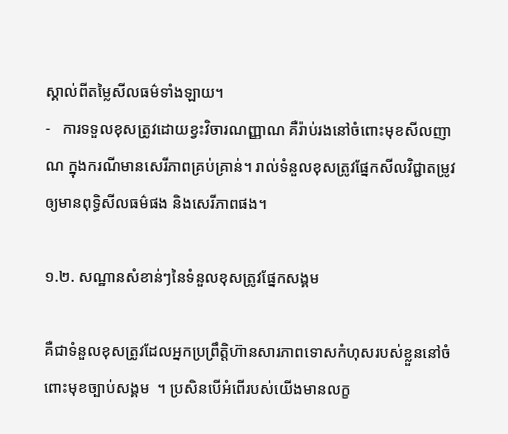ស្គាល់ពីតម្លៃសីលធម៌ទាំងឡាយ។
-   ការទទួលខុសត្រូវដោយខ្វះវិចារណញ្ញាណ គឺរ៉ាប់រងនៅចំពោះមុខសីលញាណ ក្នុងករណីមានសេរីភាពគ្រប់គ្រាន់។ រាល់ទំនួលខុសត្រូវផ្នែកសីលវិជ្ជាតម្រូវឲ្យមានពុទ្ធិសីលធម៌ផង និងសេរីភាពផង។

១.២. សណ្ឋានសំខាន់ៗនៃទំនួលខុសត្រូវផ្នែកសង្គម

គឺជាទំនួលខុសត្រូវដែលអ្នកប្រព្រឹត្តិហ៊ានសារភាពទោសកំហុសរបស់ខ្លួននៅចំពោះមុខច្បាប់សង្គម  ។ ប្រសិនបើអំពើរបស់យើងមានលក្ខ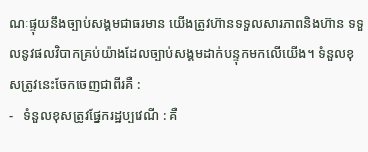ណៈផ្ទុយនឹងច្បាប់សង្គមជាធរមាន យើងត្រូវហ៊ានទទួលសារភាពនិងហ៊ាន ទទួលនូវផលវិបាកគ្រប់យ៉ាងដែលច្បាប់សង្គមដាក់បន្ទុកមកលើយើង។ ទំនួលខុសត្រូវនេះចែកចេញជាពីរគឺ :
-   ទំនួលខុសត្រូវផ្នែករដ្ឋប្បវេណី : គឺ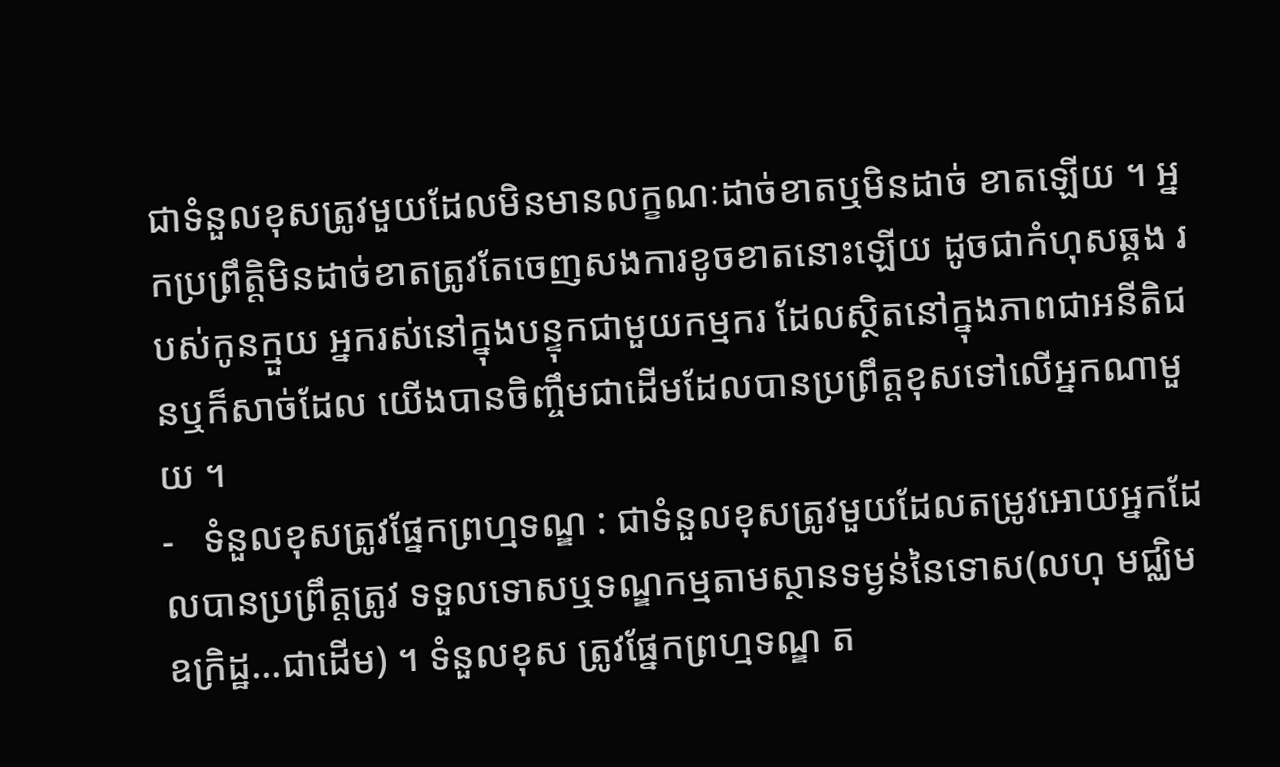ជាទំនួលខុសត្រូវមួយដែលមិនមានលក្ខណៈដាច់ខាតឬមិនដាច់ ខាតឡើយ ។ អ្នកប្រព្រឹត្តិមិនដាច់ខាតត្រូវតែចេញសងការខូចខាតនោះឡើយ ដូចជាកំហុសឆ្គង របស់កូនក្មួយ អ្នករស់នៅក្នុងបន្ទុកជាមួយកម្មករ ដែលស្ថិតនៅក្នុងភាពជាអនីតិជនឬក៏សាច់ដែល យើងបានចិញ្ចឹមជាដើមដែលបានប្រព្រឹត្តខុសទៅលើអ្នកណាមួយ ។
-   ទំនួលខុសត្រូវផ្នែកព្រហ្មទណ្ឌ : ជាទំនួលខុសត្រូវមួយដែលតម្រូវអោយអ្នកដែលបានប្រព្រឹត្តត្រូវ ទទួលទោសឬទណ្ឌកម្មតាមស្ថានទម្ងន់នៃទោស(លហុ មជ្ឈិម ឧក្រិដ្ឋ...ជាដើម) ។ ទំនួលខុស ត្រូវផ្នែកព្រហ្មទណ្ឌ ត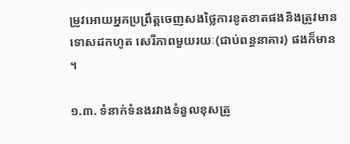ម្រូវអោយអ្នកប្រព្រឹត្តចេញសងថ្លៃការខូតខាតផងនិងត្រូវមានទោសដកហូត សេរីភាពមួយរយៈ(ជាប់ពន្ធនាគារ) ផងក៏មាន ។

១.៣. ទំនាក់ទំនងរវាងទំនួលខុសត្រូ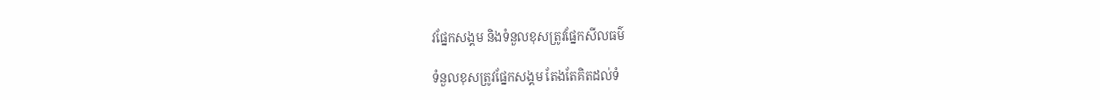វផ្នែកសង្គម និងទំនួលខុសត្រូវផ្នែកសីលធម៌

ទំនួលខុសត្រូវផ្នែកសង្គម តែងតែគិតដល់ទំ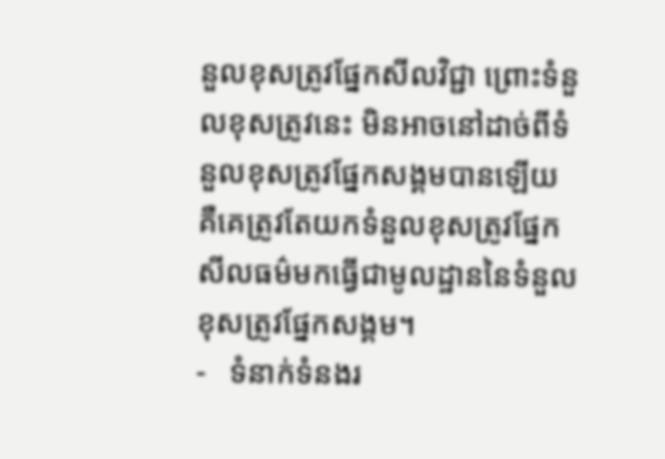នួលខុសត្រូវផ្នែកសីលវិជ្ជា ព្រោះទំនួលខុសត្រូវនេះ មិនអាចនៅដាច់ពីទំនួលខុសត្រូវផ្នែកសង្គមបានឡើយ គឺគេត្រូវតែយកទំនួលខុសត្រូវផ្នែកសីលធម៌មកធ្វើជាមូលដ្ឋាននៃទំនួលខុសត្រូវផ្នែកសង្គម។
-   ទំនាក់ទំនងរ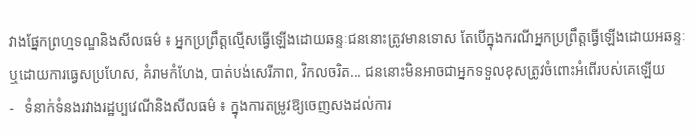វាងផ្នែកព្រហ្មទណ្ឌនិងសីលធម៌ ៖ អ្នកប្រព្រឹត្តល្មើសធ្វើឡើងដោយឆន្ទៈជននោះត្រូវមានទោស តែបើក្នុងករណីអ្នកប្រព្រឹត្តធ្វើឡើងដោយអឆន្ទៈ ឬដោយការធ្វេសប្រហែស, គំរាមកំហែង, បាត់បង់សេរីភាព, វិកលចរិត... ជននោះមិនអាចជាអ្នកទទួលខុសត្រូវចំពោះអំពើរបស់គេឡើយ
-   ទំនាក់ទំនងរវាងរដ្ឋប្បវេណីនិងសីលធម៌ ៖ ក្នុងការតម្រូវឱ្យចេញសងដល់ការ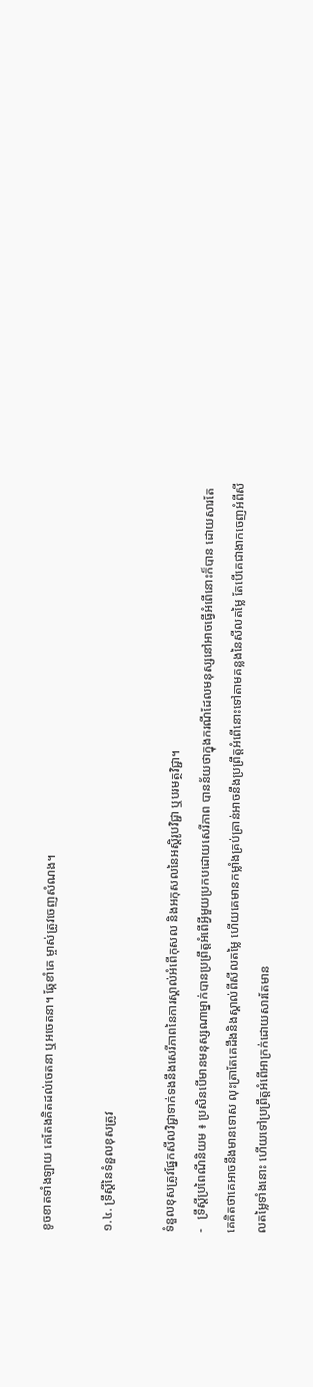ខូចខាតទាំងឡាយ គេតែងគិតដល់ចេតនា ឬអចេតនា។ ឆ្កែខាំគេ ម្ចាស់ត្រូវចេញសំណង។

១.៤. ទ្រឹស្ដីនៃទំនួលខុសត្រូវ

ទំនួលខុសត្រូវផ្នែកសីលវិជ្ជាទាក់ទងនឹងសេរីភាពនៃការស្គាល់អំពើកុសល និងអកុសលនៃអស្ដិរូបវិជ្ជា ឬបរមត្ថវិជ្ជា។
-   ទ្រឹស្ដីប្រពៃណីនិយម ៖ ប្រសិនបើមានមនុស្សណាម្នាក់បានប្រព្រឹត្តអំពើអ្វីមួយប្រកបដោយសេរីភាព បានន័យថាក្នុងករណីដែលមនុស្សនៅអាចធ្វើអំពើនោះក៏បាន ដោយសារតែគេគិតថាគេអាចនឹងមានទោស លុះត្រាតែគេដឹងនិងស្គាល់ពីសីលតម្លៃ ហើយគេមានកម្លាំងគ្រប់គ្រាន់អាចនឹងប្រព្រឹត្តអំពើនោះទៅតាមគន្លងនៃសីលតម្លៃ តែបើគេជាងាកចេញអំពីសីលតម្លៃទាំងនោះ ហើយទៅប្រព្រឹត្តអំពើអាក្រក់ដោយសារតែមាន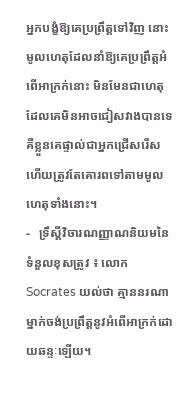អ្នកបង្ខំឱ្យគេប្រព្រឹត្តទៅវិញ នោះមូលហេតុដែលនាំឱ្យគេប្រព្រឹត្តអំពើអាក្រក់នោះ មិនមែនជាហេតុដែលគេមិនអាចជៀសវាងបានទេ គឺខ្លួនគេផ្ទាល់ជាអ្នកជ្រើសរើស ហើយត្រូវតែគោរពទៅតាមមូលហេតុទាំងនោះ។
-   ទ្រឹស្ដីវិចារណញ្ញាណនិយមនៃទំនួលខុសត្រូវ ៖ លោក Socrates យល់ថា គ្មាននរណាម្នាក់ចង់ប្រព្រឹត្តនូវអំពើអាក្រក់ដោយឆន្ទៈឡើយ។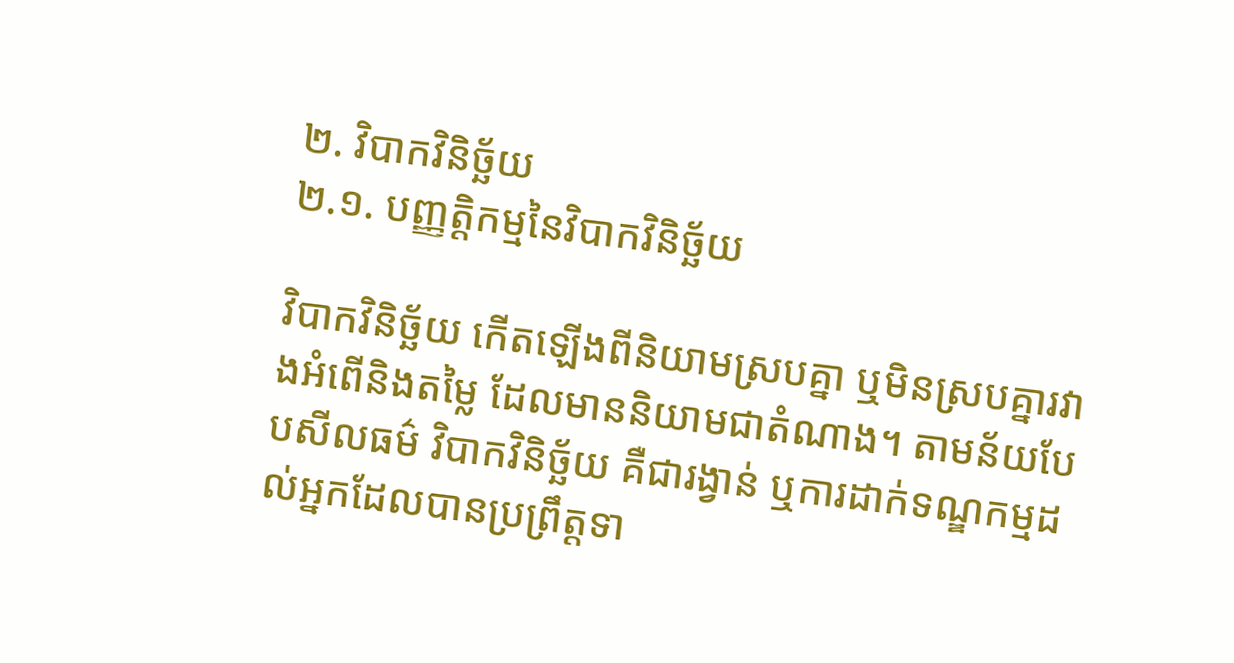២. វិបាកវិនិច្ឆ័យ
២.១. បញ្ញត្តិកម្មនៃវិបាកវិនិច្ឆ័យ

វិបាកវិនិច្ឆ័យ កើតឡើងពីនិយាមស្របគ្នា ឬមិនស្របគ្នារវាងអំពើនិងតម្លៃ ដែលមាននិយាមជាតំណាង។ តាមន័យបែបសីលធម៌ វិបាកវិនិច្ឆ័យ គឺជារង្វាន់ ឬការដាក់ទណ្ឌកម្មដល់អ្នកដែលបានប្រព្រឹត្តទា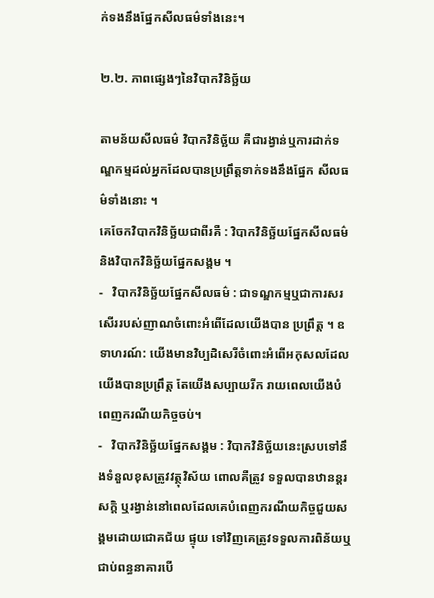ក់ទងនឹងផ្នែកសីលធម៌ទាំងនេះ។

២.២. ភាពផ្សេងៗនៃវិបាកវិនិច្ឆ័យ

តាមន័យសីលធម៌ វិបាកវិនិច្ឆ័យ គឺជារង្វាន់ឬការដាក់ទណ្ឌកម្មដល់អ្នកដែលបានប្រព្រឹត្តទាក់ទងនឹងផ្នែក សីលធម៌ទាំងនោះ ។
គេចែកវិបាកវិនិច្ឆ័យជាពីរគឺ : វិបាកវិនិច្ឆ័យផ្នែកសីលធម៌និងវិបាកវិនិច្ឆ័យផ្នែកសង្គម ។
-   វិបាកវិនិច្ឆ័យផ្នែកសីលធម៌ : ជាទណ្ឌកម្មឬជាការសរសើររបស់ញាណចំពោះអំពើដែលយើងបាន ប្រព្រឹត្ត ។ ឧទាហរណ៍: យើងមានវិប្បដិសេរីចំពោះអំពើអកុសលដែលយើងបានប្រព្រឹត្ត តែយើងសប្បាយរីក រាយពេលយើងបំពេញករណីយកិច្ចចប់។
-   វិបាកវិនិច្ឆ័យផ្នែកសង្គម : វិបាកវិនិច្ឆ័យនេះស្របទៅនឹងទំនួលខុសត្រូវវត្ថុវិស័យ ពោលគឺត្រូវ ទទួលបានឋានន្តរសក្តិ ឬរង្វាន់នៅពេលដែលគេបំពេញករណីយកិច្ចជួយសង្គមដោយជោគជ័យ ផ្ទុយ ទៅវិញគេត្រូវទទួលការពិន័យឬជាប់ពន្ធនាគារបើ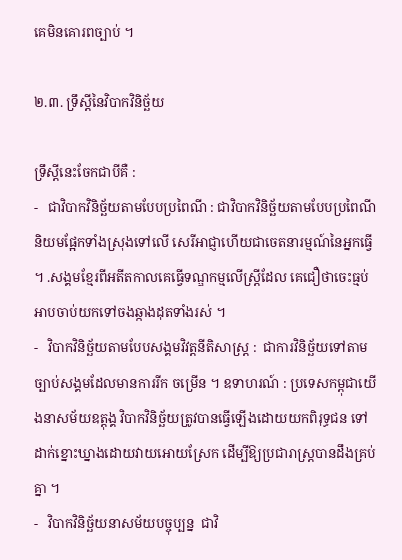គេមិនគោរពច្បាប់ ។

២.៣. ទ្រឹស្ដីនៃវិបាកវិនិច្ឆ័យ

ទ្រឹស្តីនេះចែកជាបីគឺ :
-   ជាវិបាកវិនិច្ឆ័យតាមបែបប្រពៃណី : ជាវិបាកវិនិច្ឆ័យតាមបែបប្រពៃណីនិយមផ្អែកទាំងស្រុងទៅលើ សេរីអាជ្ញាហើយជាចេតនារម្មណ៍នៃអ្នកធ្វើ ។ .សង្គមខ្មែរពីអតីតកាលគេធ្វើទណ្ឌកម្មលើស្រ្តីដែល គេជឿថាចេះធ្មប់អាបចាប់យកទៅចងឆ្កាងដុតទាំងរស់ ។
-   វិបាកវិនិច្ឆ័យតាមបែបសង្គមវិវត្តនីតិសាស្រ្ត :  ជាការវិនិច្ឆ័យទៅតាមច្បាប់សង្គមដែលមានការរីក ចម្រើន ។ ឧទាហរណ៍ : ប្រទេសកម្ពុជាយើងនាសម័យឧត្តុង្គ វិបាកវិនិច្ឆ័យត្រូវបានធ្វើឡើងដោយយកពិរុទ្ធជន ទៅដាក់ខ្នោះឃ្នាងដោយវាយអោយស្រែក ដើម្បីឱ្យប្រជារាស្រ្តបានដឹងគ្រប់គ្នា ។
-   វិបាកវិនិច្ឆ័យនាសម័យបច្ចុប្បន្ន  ជាវិ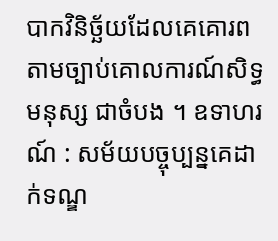បាកវិនិច្ឆ័យដែលគេគោរពតាមច្បាប់គោលការណ៍សិទ្ធមនុស្ស ជាចំបង ។ ឧទាហរណ៍ : សម័យបច្ចុប្បន្នគេដាក់ទណ្ឌ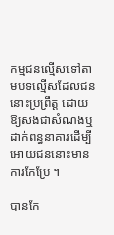កម្មជនល្មើសទៅតាមបទល្មើសដែលជននោះប្រព្រឹត្ត ដោយឱ្យសងជាសំណងឬដាក់ពន្ធនាគារដើម្បីអោយជននោះមានការកែប្រែ ។

បានកែ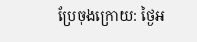ប្រែចុងក្រោយ: ថ្ងៃអ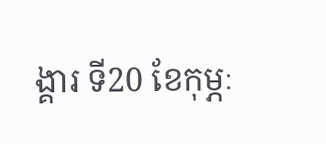ង្គារ ទី20 ខែកុម្ភៈ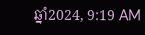ឆ្នាំ2024, 9:19 AM